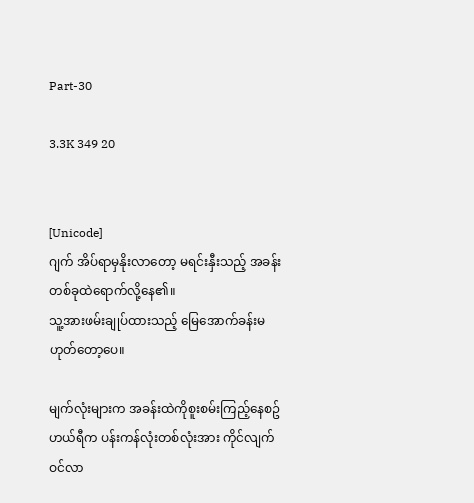Part-30

3.3K 349 20


[Unicode]
ဂျက် အိပ်ရာမှနိုးလာတော့ မရင်းနှီးသည့် အခန်းတစ်ခုထဲရောက်လို့နေ၏။
သူ့အားဖမ်းချုပ်ထားသည့် မြေအောက်ခန်းမဟုတ်တော့ပေ။

မျက်လုံးများက အခန်းထဲကိုစူးစမ်းကြည့်နေစဥ် ဟယ်ရီက ပန်းကန်လုံးတစ်လုံးအား ကိုင်လျက်ဝင်လာ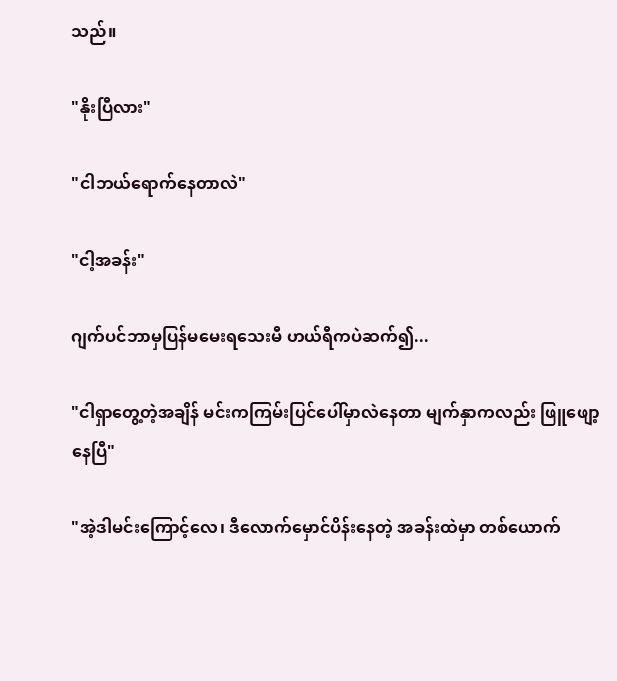သည်။

"နိုးပြီလား"

"ငါဘယ်ရောက်နေတာလဲ"

"ငါ့အခန်း"

ဂျက်ပင်ဘာမှပြန်မမေးရသေးမီ ဟယ်ရီကပဲဆက်၍...

"ငါရှာတွေ့တဲ့အချိန် မင်းကကြမ်းပြင်ပေါ်မှာလဲနေတာ မျက်နှာကလည်း ဖြူဖျော့နေပြီ"

"အဲ့ဒါမင်းကြောင့်လေ၊ ဒီလောက်မှောင်ပိန်းနေတဲ့ အခန်းထဲမှာ တစ်ယောက်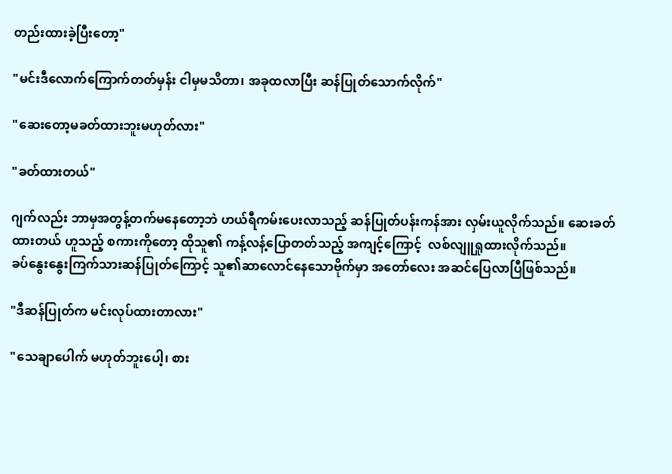တည်းထားခဲ့ပြီးတော့"

"မင်းဒီလောက်ကြောက်တတ်မှန်း ငါမှမသိတာ၊ အခုထလာပြီး ဆန်ပြုတ်သောက်လိုက်"

"ဆေးတော့မခတ်ထား‌ဘူးမဟုတ်လား"

"ခတ်ထားတယ်"

ဂျက်လည်း ဘာမှအတွန့်တက်မနေတော့ဘဲ ဟယ်ရီကမ်းပေးလာသည့် ဆန်ပြုတ်ပန်းကန်အား လှမ်းယူလိုက်သည်။ ဆေးခတ်ထားတယ် ဟူသည့် စကားကိုတော့ ထိုသူ၏ ကန့်လန့်ပြောတတ်သည့် အကျင့်ကြောင့်  လစ်လျူရှုထားလိုက်သည်။
ခပ်နွေးနွေးကြက်သားဆန်ပြုတ်ကြောင့် သူ၏ဆာလောင်နေသောဗိုက်မှာ အတော်လေး အဆင်ပြေလာပြီဖြစ်သည်။

"ဒီဆန်ပြုတ်က မင်းလုပ်ထားတာလား"

"သေချာပေါက် မဟုတ်ဘူးပေါ့၊ စား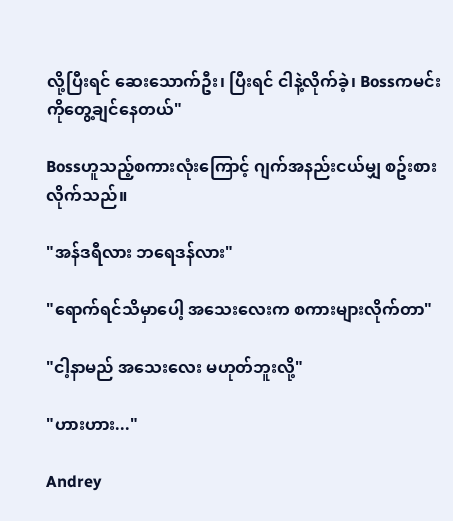လို့ပြီးရင် ဆေးသောက်ဦး၊ ပြီးရင် ငါနဲ့လိုက်ခဲ့၊ Bossကမင်းကိုတွေ့ချင်နေတယ်"

Bossဟူသည့်စကားလုံးကြောင့် ဂျက်အနည်းငယ်မျှ စဥ်းစားလိုက်သည်။

"အန်ဒရီလား ဘရေဒန်လား"

"ရောက်ရင်သိမှာပေါ့ အသေးလေးက စကားများလိုက်တာ"

"ငါ့နာမည် အသေးလေး မဟုတ်ဘူးလို့"

"ဟားဟား..."

Andrey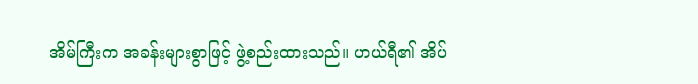အိမ်ကြီးက အခန်းများစွာဖြင့် ဖွဲ့စည်းထားသည်။ ဟယ်ရီ၏ အိပ်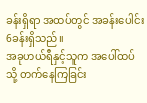ခန်းရှိရာ အထပ်တွင် အခန်းပေါင်း6ခန်းရှိသည်။
အခုဟယ်ရီနှင့်သူက အပေါ်ထပ်သို့ တက်နေကြခြင်း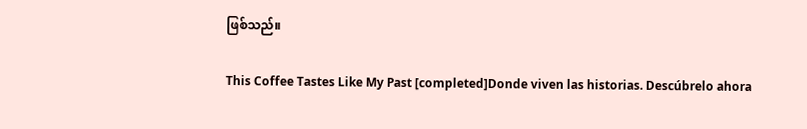ဖြစ်သည်။

This Coffee Tastes Like My Past [completed]Donde viven las historias. Descúbrelo ahora